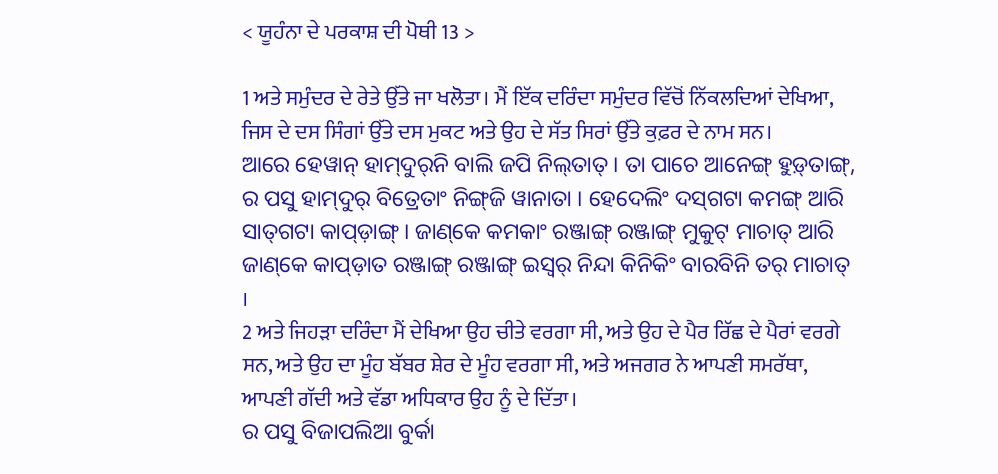< ਯੂਹੰਨਾ ਦੇ ਪਰਕਾਸ਼ ਦੀ ਪੋਥੀ 13 >

1 ਅਤੇ ਸਮੁੰਦਰ ਦੇ ਰੇਤੇ ਉੱਤੇ ਜਾ ਖਲੋਤਾ। ਮੈਂ ਇੱਕ ਦਰਿੰਦਾ ਸਮੁੰਦਰ ਵਿੱਚੋਂ ਨਿੱਕਲਦਿਆਂ ਦੇਖਿਆ, ਜਿਸ ਦੇ ਦਸ ਸਿੰਗਾਂ ਉੱਤੇ ਦਸ ਮੁਕਟ ਅਤੇ ਉਹ ਦੇ ਸੱਤ ਸਿਰਾਂ ਉੱਤੇ ਕੁਫ਼ਰ ਦੇ ਨਾਮ ਸਨ।
ଆରେ ହେୱାନ୍‌ ହାମ୍‌ଦୁର୍‌ନି ବାଲି ଜପି ନିଲ୍‌ତାତ୍‌ । ତା ପାଚେ ଆନେଙ୍ଗ୍‌ ହୁଡ଼୍‌ତାଙ୍ଗ୍‌, ର ପସୁ ହାମ୍‌ଦୁର୍‌ ବିତ୍ରେତାଂ ନିଙ୍ଗ୍‌ଜି ୱାନାତା । ହେଦେଲିଂ ଦସ୍‌ଗଟା କମଙ୍ଗ୍‌ ଆରି ସାତ୍‍ଗଟା କାପ୍‌ଡ଼ାଙ୍ଗ୍‌ । ଜାଣ୍‌କେ କମକାଂ ରଞ୍ଜାଙ୍ଗ୍‌ ରଞ୍ଜାଙ୍ଗ୍‌ ମୁକୁଟ୍‌ ମାଚାତ୍‌ ଆରି ଜାଣ୍‌କେ କାପ୍‌ଡ଼ାତ ରଞ୍ଜାଙ୍ଗ୍‌ ରଞ୍ଜାଙ୍ଗ୍‌ ଇସ୍ୱର୍‌ ନିନ୍ଦା କିନିକିଂ ବାରବିନି ତର୍‌ ମାଚାତ୍‌ ।
2 ਅਤੇ ਜਿਹੜਾ ਦਰਿੰਦਾ ਮੈਂ ਦੇਖਿਆ ਉਹ ਚੀਤੇ ਵਰਗਾ ਸੀ, ਅਤੇ ਉਹ ਦੇ ਪੈਰ ਰਿੱਛ ਦੇ ਪੈਰਾਂ ਵਰਗੇ ਸਨ, ਅਤੇ ਉਹ ਦਾ ਮੂੰਹ ਬੱਬਰ ਸ਼ੇਰ ਦੇ ਮੂੰਹ ਵਰਗਾ ਸੀ, ਅਤੇ ਅਜਗਰ ਨੇ ਆਪਣੀ ਸਮਰੱਥਾ, ਆਪਣੀ ਗੱਦੀ ਅਤੇ ਵੱਡਾ ਅਧਿਕਾਰ ਉਹ ਨੂੰ ਦੇ ਦਿੱਤਾ।
ର ପସୁ ବିଜାପଲିଆ ବୁର୍କା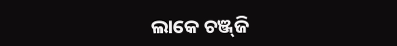ଲାକେ ଚଞ୍ଜ୍‌ଜି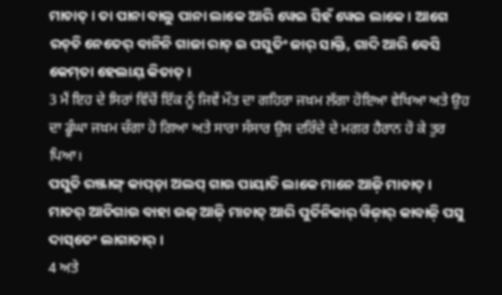ମାଚାତ୍‌ । ତା ପାନା ବାଲୁ ପାନା ଲାକେ ଆରି ୱେଇ ସିହଁ ୱେଇ ଲାକେ । ଆଗେ ରଚ୍‌ଚି ନେତେର୍‌ ବାନିନି ଗାଜା ରାଚ୍‌ ଇ ପସୁତିଂ ଜାର୍‌ ସାକ୍ତି, ଗାଦି ଆରି ବେସି କେମ୍‌ତା ହେଲାୟ୍‌ କିତାତ୍‌ ।
3 ਮੈਂ ਇਹ ਦੇ ਸਿਰਾਂ ਵਿੱਚੋਂ ਇੱਕ ਨੂੰ ਜਿਵੇਂ ਮੌਤ ਦਾ ਗਹਿਰਾ ਜਖ਼ਮ ਲੱਗਾ ਹੋਇਆ ਵੇਖਿਆ ਅਤੇ ਉਹ ਦਾ ਡੂੰਘਾ ਜਖ਼ਮ ਚੰਗਾ ਹੋ ਗਿਆ ਅਤੇ ਸਾਰਾ ਸੰਸਾਰ ਉਸ ਦਰਿੰਦੇ ਦੇ ਮਗਰ ਹੈਰਾਨ ਹੋ ਕੇ ਤੁਰ ਪਿਆ।
ପସୁତି ରଞ୍ଜାଙ୍ଗ୍‌ କାପ୍‌ଡ଼ା ଅଲପ୍‍ ଗାଉ ପାୟାତି ଲାକେ ମାନେ ଆଜ଼ି ମାଚାତ୍‌ । ମାତର୍‌ ଆତିଗାଉ ବାହା ଉଜ୍‌ ଆଜ଼ି ମାଚାତ୍‌ ଆରି ପୁର୍ତିନିକାର୍‌ ୱିଜ଼ାର୍‌ କାବାଜ଼ି ପସୁ ଦାସ୍‌ତେଂ ଲାଗାତାର୍‌ ।
4 ਅਤੇ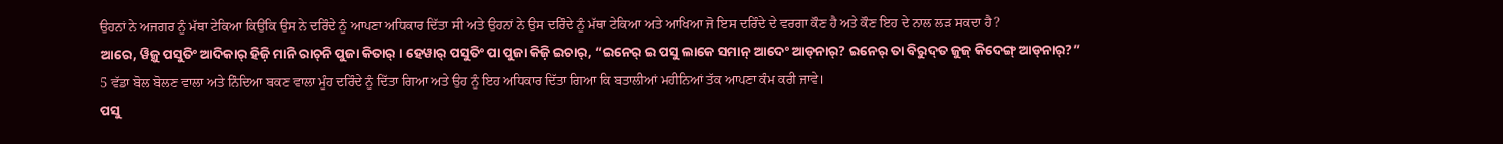ਉਹਨਾਂ ਨੇ ਅਜਗਰ ਨੂੰ ਮੱਥਾ ਟੇਕਿਆ ਕਿਉਂਕਿ ਉਸ ਨੇ ਦਰਿੰਦੇ ਨੂੰ ਆਪਣਾ ਅਧਿਕਾਰ ਦਿੱਤਾ ਸੀ ਅਤੇ ਉਹਨਾਂ ਨੇ ਉਸ ਦਰਿੰਦੇ ਨੂੰ ਮੱਥਾ ਟੇਕਿਆ ਅਤੇ ਆਖਿਆ ਜੋ ਇਸ ਦਰਿੰਦੇ ਦੇ ਵਰਗਾ ਕੌਣ ਹੈ ਅਤੇ ਕੌਣ ਇਹ ਦੇ ਨਾਲ ਲੜ ਸਕਦਾ ਹੈ?
ଆରେ, ୱିଜ଼ୁ ପସୁତିଂ ଆଦିକାର୍‌ ହିଜ଼ି ମାନି ରାଚ୍‌ନି ପୁଜା କିତାର୍‌ । ହେୱାର୍‌ ପସୁତିଂ ପା ପୁଜା କିଜ଼ି ଇଚାର୍‌, “ଇନେର୍‌ ଇ ପସୁ ଲାକେ ସମାନ୍‌ ଆଦେଂ ଆଡ୍‌ନାର୍‌? ଇନେର୍‌ ତା ବିରୁଦ୍‌ତ ଜୁଜ୍‌ କିଦେଙ୍ଗ୍‌ ଆଡ୍‌ନାର୍‌?”
5 ਵੱਡਾ ਬੋਲ ਬੋਲਣ ਵਾਲਾ ਅਤੇ ਨਿੰਦਿਆ ਬਕਣ ਵਾਲਾ ਮੂੰਹ ਦਰਿੰਦੇ ਨੂੰ ਦਿੱਤਾ ਗਿਆ ਅਤੇ ਉਹ ਨੂੰ ਇਹ ਅਧਿਕਾਰ ਦਿੱਤਾ ਗਿਆ ਕਿ ਬਤਾਲੀਆਂ ਮਹੀਨਿਆਂ ਤੱਕ ਆਪਣਾ ਕੰਮ ਕਰੀ ਜਾਵੇ।
ପସୁ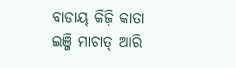ବାଡାୟ୍‌ କିଜ଼ି କାତା ଇଞ୍ଜି ମାଚାତ୍‌ ଆରି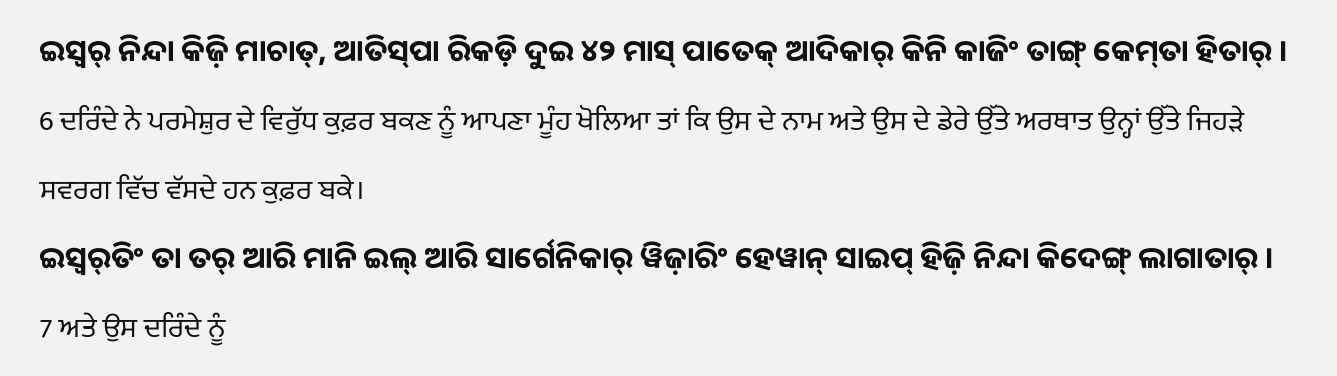ଇସ୍ୱର୍‌ ନିନ୍ଦା କିଜ଼ି ମାଚାତ୍‌, ଆତିସ୍‌ପା ରିକଡ଼ି ଦୁଇ ୪୨ ମାସ୍‌ ପାତେକ୍‌ ଆଦିକାର୍‌ କିନି କାଜିଂ ତାଙ୍ଗ୍‌ କେମ୍‌ତା ହିତାର୍‌ ।
6 ਦਰਿੰਦੇ ਨੇ ਪਰਮੇਸ਼ੁਰ ਦੇ ਵਿਰੁੱਧ ਕੁਫ਼ਰ ਬਕਣ ਨੂੰ ਆਪਣਾ ਮੂੰਹ ਖੋਲਿਆ ਤਾਂ ਕਿ ਉਸ ਦੇ ਨਾਮ ਅਤੇ ਉਸ ਦੇ ਡੇਰੇ ਉੱਤੇ ਅਰਥਾਤ ਉਨ੍ਹਾਂ ਉੱਤੇ ਜਿਹੜੇ ਸਵਰਗ ਵਿੱਚ ਵੱਸਦੇ ਹਨ ਕੁਫ਼ਰ ਬਕੇ।
ଇସ୍ୱର୍‌ତିଂ ତା ତର୍‌ ଆରି ମାନି ଇଲ୍‌ ଆରି ସାର୍ଗେନିକାର୍‌ ୱିଜ଼ାରିଂ ହେୱାନ୍‌ ସାଇପ୍‌ ହିଜ଼ି ନିନ୍ଦା କିଦେଙ୍ଗ୍‌ ଲାଗାତାର୍‌ ।
7 ਅਤੇ ਉਸ ਦਰਿੰਦੇ ਨੂੰ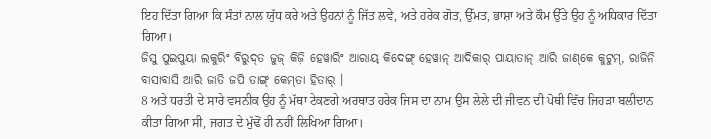ਇਹ ਦਿੱਤਾ ਗਿਆ ਕਿ ਸੰਤਾਂ ਨਾਲ ਯੁੱਧ ਕਰੇ ਅਤੇ ਉਹਨਾਂ ਨੂੰ ਜਿੱਤ ਲਵੇ, ਅਤੇ ਹਰੇਕ ਗੋਤ, ਉੱਮਤ, ਭਾਸ਼ਾ ਅਤੇ ਕੌਮ ਉੱਤੇ ਉਹ ਨੂੰ ਅਧਿਕਾਰ ਦਿੱਤਾ ਗਿਆ।
ଜିସୁ ପୁଇପୁୟା ଲକୁରିଂ ବିରୁଦ୍‌ତ ଜୁଜ୍‌ କିଜ଼ି ହେୱାରିଂ ଆରାୟ୍‌ କିଦେଙ୍ଗ୍‌ ହେୱାନ୍‌ ଆଦିକାର୍‌ ପାୟାତାନ୍‌ ଆରି ଜାଣ୍‌କେ କୁଟୁମ୍‌, ରାଜିନି ବାସାବାସି ଆରି ଜାତି ଜପି ତାଙ୍ଗ୍‌ କେମ୍‌ତା ହିତାର୍‌ ।
8 ਅਤੇ ਧਰਤੀ ਦੇ ਸਾਰੇ ਵਸਨੀਕ ਉਹ ਨੂੰ ਮੱਥਾ ਟੇਕਣਗੇ ਅਰਥਾਤ ਹਰੇਕ ਜਿਸ ਦਾ ਨਾਮ ਉਸ ਲੇਲੇ ਦੀ ਜੀਵਨ ਦੀ ਪੋਥੀ ਵਿੱਚ ਜਿਹੜਾ ਬਲੀਦਾਨ ਕੀਤਾ ਗਿਆ ਸੀ, ਜਗਤ ਦੇ ਮੁੱਢੋਂ ਹੀ ਨਹੀਂ ਲਿਖਿਆ ਗਿਆ।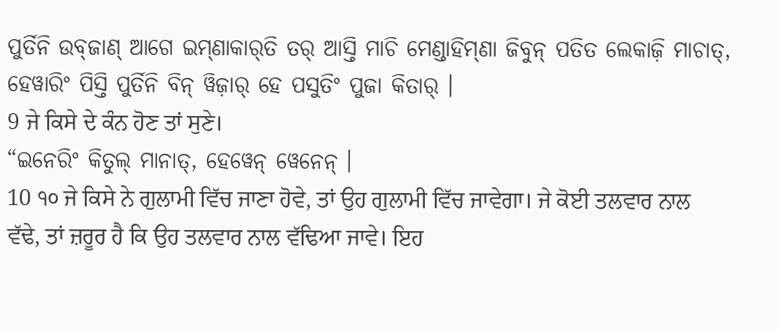ପୁର୍ତିନି ଉବ୍‌ଜାଣ୍‌ ଆଗେ ଇମ୍‌ଣାକାର୍‌ତି ତର୍‌ ଆସ୍ତି ମାଚି ମେଣ୍ଡାହିମ୍‌ଣା ଜିବୁନ୍‌ ପତିତ ଲେକାଜ଼ି ମାଚାତ୍‌, ହେୱାରିଂ ପିସ୍ତି ପୁର୍ତିନି ବିନ୍‌ ୱିଜ଼ାର୍‌ ହେ ପସୁତିଂ ପୁଜା କିତାର୍‌ ।
9 ਜੇ ਕਿਸੇ ਦੇ ਕੰਨ ਹੋਣ ਤਾਂ ਸੁਣੇ।
“ଇନେରିଂ କିତୁଲ୍‌ ମାନାତ୍‌, ହେୱେନ୍ ୱେନେନ୍‌ ।
10 ੧੦ ਜੇ ਕਿਸੇ ਨੇ ਗੁਲਾਮੀ ਵਿੱਚ ਜਾਣਾ ਹੋਵੇ, ਤਾਂ ਉਹ ਗੁਲਾਮੀ ਵਿੱਚ ਜਾਵੇਗਾ। ਜੇ ਕੋਈ ਤਲਵਾਰ ਨਾਲ ਵੱਢੇ, ਤਾਂ ਜ਼ਰੂਰ ਹੈ ਕਿ ਉਹ ਤਲਵਾਰ ਨਾਲ ਵੱਢਿਆ ਜਾਵੇ। ਇਹ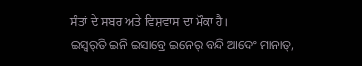ਸੰਤਾਂ ਦੇ ਸਬਰ ਅਤੇ ਵਿਸ਼ਵਾਸ ਦਾ ਮੌਕਾ ਹੈ।
ଇସ୍ୱର୍‌ତି ଇନି ଇସାବ୍ରେ ଇନେର୍‌ ବନ୍ଦି ଆଦେଂ ମାନାତ୍‌,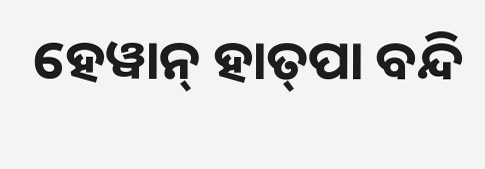ହେୱାନ୍‌ ହାତ୍‌ପା ବନ୍ଦି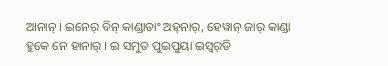ଆନାନ୍‌ । ଇନେର୍‌ ବିନ୍‌ କାଣ୍ଡାତାଂ ଅହ୍‌ନାର୍‌, ହେୱାନ୍‌ ଜାର୍‌ କାଣ୍ଡା ହୁକେ ନେ ହାନାର୍‌ । ଇ ସମୁତ ପୁଇପୁୟା ଇସ୍ୱର୍‌ତି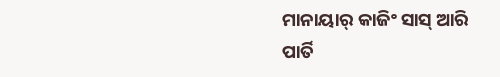ମାନାୟାର୍‌ କାଜିଂ ସାସ୍‌ ଆରି ପାର୍ତି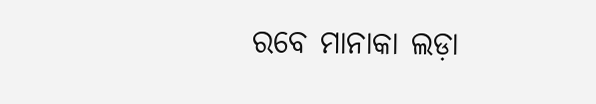ରବେ ମାନାକା ଲଡ଼ା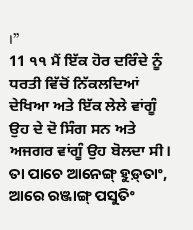।”
11 ੧੧ ਮੈਂ ਇੱਕ ਹੋਰ ਦਰਿੰਦੇ ਨੂੰ ਧਰਤੀ ਵਿੱਚੋਂ ਨਿੱਕਲਦਿਆਂ ਦੇਖਿਆ ਅਤੇ ਇੱਕ ਲੇਲੇ ਵਾਂਗੂੰ ਉਹ ਦੇ ਦੋ ਸਿੰਗ ਸਨ ਅਤੇ ਅਜਗਰ ਵਾਂਗੂੰ ਉਹ ਬੋਲਦਾ ਸੀ।
ତା ପାଚେ ଆନେଙ୍ଗ୍‌ ହୁଡ଼୍‌ତାଂ, ଆରେ ରଞ୍ଜାଙ୍ଗ୍‌ ପସୁତିଂ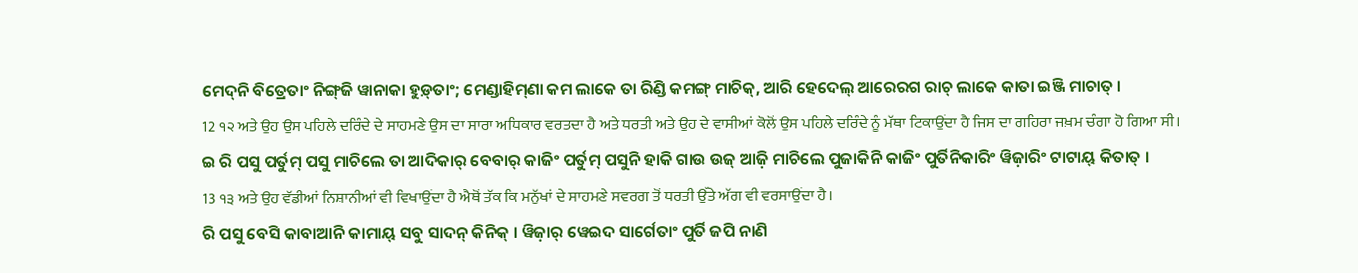ମେଦ୍‌ନି ବିତ୍ରେତାଂ ନିଙ୍ଗ୍‌ଜି ୱାନାକା ହୁଡ଼୍‌ତାଂ; ମେଣ୍ଡାହିମ୍‌ଣା କମ ଲାକେ ତା ରିଣ୍ଡି କମଙ୍ଗ୍‌ ମାଚିକ୍‌, ଆରି ହେଦେଲ୍‌ ଆରେରଗ ରାଚ୍‌ ଲାକେ କାତା ଇଞ୍ଜି ମାଚାତ୍‌ ।
12 ੧੨ ਅਤੇ ਉਹ ਉਸ ਪਹਿਲੇ ਦਰਿੰਦੇ ਦੇ ਸਾਹਮਣੇ ਉਸ ਦਾ ਸਾਰਾ ਅਧਿਕਾਰ ਵਰਤਦਾ ਹੈ ਅਤੇ ਧਰਤੀ ਅਤੇ ਉਹ ਦੇ ਵਾਸੀਆਂ ਕੋਲੋਂ ਉਸ ਪਹਿਲੇ ਦਰਿੰਦੇ ਨੂੰ ਮੱਥਾ ਟਿਕਾਉਂਦਾ ਹੈ ਜਿਸ ਦਾ ਗਹਿਰਾ ਜਖ਼ਮ ਚੰਗਾ ਹੋ ਗਿਆ ਸੀ।
ଇ ରି ପସୁ ପର୍ତୁମ୍‌ ପସୁ ମାଚିଲେ ତା ଆଦିକାର୍‌ ବେବାର୍‌ କାଜିଂ ପର୍ତୁମ୍‌ ପସୁନି ହାକି ଗାଉ ଉଜ୍‌ ଆଜ଼ି ମାଚିଲେ ପୁଜାକିନି କାଜିଂ ପୁର୍ତିନିକାରିଂ ୱିଜ଼ାରିଂ ଟାଟାୟ୍‌ କିତାତ୍‌ ।
13 ੧੩ ਅਤੇ ਉਹ ਵੱਡੀਆਂ ਨਿਸ਼ਾਨੀਆਂ ਵੀ ਵਿਖਾਉਂਦਾ ਹੈ ਐਥੋਂ ਤੱਕ ਕਿ ਮਨੁੱਖਾਂ ਦੇ ਸਾਹਮਣੇ ਸਵਰਗ ਤੋਂ ਧਰਤੀ ਉੱਤੇ ਅੱਗ ਵੀ ਵਰਸਾਉਂਦਾ ਹੈ।
ରି ପସୁ ବେସି କାବାଆନି କାମାୟ୍‌ ସବୁ ସାଦନ୍‌ କିନିକ୍‌ । ୱିଜ଼ାର୍‌ ୱେଇଦ ସାର୍ଗେତାଂ ପୁର୍ତି ଜପି ନାଣି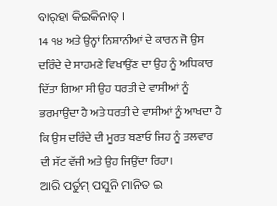ବାର୍‌ହା କିଇକିନାତ୍‌ ।
14 ੧੪ ਅਤੇ ਉਨ੍ਹਾਂ ਨਿਸ਼ਾਨੀਆਂ ਦੇ ਕਾਰਨ ਜੋ ਉਸ ਦਰਿੰਦੇ ਦੇ ਸਾਹਮਣੇ ਵਿਖਾਉਂਣ ਦਾ ਉਹ ਨੂੰ ਅਧਿਕਾਰ ਦਿੱਤਾ ਗਿਆ ਸੀ ਉਹ ਧਰਤੀ ਦੇ ਵਾਸੀਆਂ ਨੂੰ ਭਰਮਾਉਂਦਾ ਹੈ ਅਤੇ ਧਰਤੀ ਦੇ ਵਾਸੀਆਂ ਨੂੰ ਆਖਦਾ ਹੈ ਕਿ ਉਸ ਦਰਿੰਦੇ ਦੀ ਮੂਰਤ ਬਣਾਓ ਜਿਹ ਨੂੰ ਤਲਵਾਰ ਦੀ ਸੱਟ ਵੱਜੀ ਅਤੇ ਉਹ ਜਿਉਂਦਾ ਰਿਹਾ।
ଆରି ପର୍ତୁମ୍‌ ପସୁନି ମାନିତ ଇ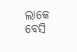ଲାକେ ବେସି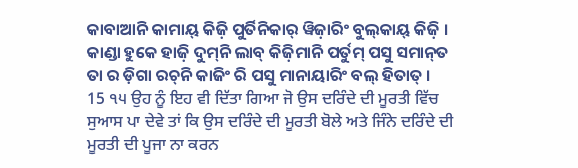କାବାଆନି କାମାୟ୍‌ କିଜ଼ି ପୁର୍ତିନିକାର୍‌ ୱିଜ଼ାରିଂ ବୁଲ୍‌କାୟ୍‌ କିଜ଼ି । କାଣ୍ଡା ହୁକେ ହାଜ଼ି ଦୁମ୍‌ନି ଲାବ୍‌ କିଜ଼ିମାନି ପର୍ତୁମ୍‌ ପସୁ ସମାନ୍‌ତ ତା ର ଡ଼ିଗା ରଚ୍‌ନି କାଜିଂ ରି ପସୁ ମାନାୟାରିଂ ବଲ୍‌ ହିତାତ୍‌ ।
15 ੧੫ ਉਹ ਨੂੰ ਇਹ ਵੀ ਦਿੱਤਾ ਗਿਆ ਜੋ ਉਸ ਦਰਿੰਦੇ ਦੀ ਮੂਰਤੀ ਵਿੱਚ ਸੁਆਸ ਪਾ ਦੇਵੇ ਤਾਂ ਕਿ ਉਸ ਦਰਿੰਦੇ ਦੀ ਮੂਰਤੀ ਬੋਲੇ ਅਤੇ ਜਿੰਨੇ ਦਰਿੰਦੇ ਦੀ ਮੂਰਤੀ ਦੀ ਪੂਜਾ ਨਾ ਕਰਨ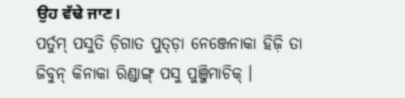ਉਹ ਵੱਢੇ ਜਾਣ।
ପର୍ତୁମ୍‌ ପସୁତି ଡ଼ିଗାତ ପୁତ୍‌ଡ଼ା ନେଞ୍ଜେନାକା ହିଜ଼ି ତା ଜିବୁନ୍‌ କିନାକା ରିଣ୍ଡାଙ୍ଗ୍‌ ପସୁ ପୁଞ୍ଜିମାଚିକ୍‌ ।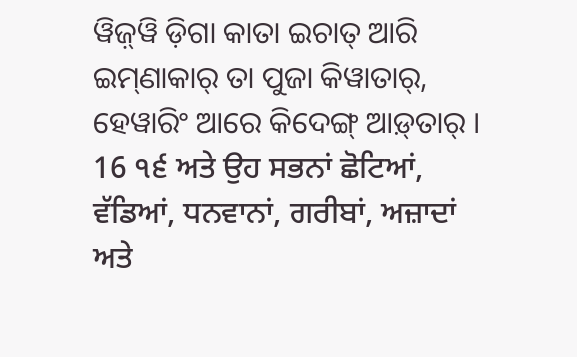ୱିଜ଼୍‌ୱି ଡ଼ିଗା କାତା ଇଚାତ୍‌ ଆରି ଇମ୍‌ଣାକାର୍‌ ତା ପୁଜା କିୱାତାର୍‌, ହେୱାରିଂ ଆରେ କିଦେଙ୍ଗ୍‌ ଆଡ଼୍‌ତାର୍‌ ।
16 ੧੬ ਅਤੇ ਉਹ ਸਭਨਾਂ ਛੋਟਿਆਂ, ਵੱਡਿਆਂ, ਧਨਵਾਨਾਂ, ਗਰੀਬਾਂ, ਅਜ਼ਾਦਾਂ ਅਤੇ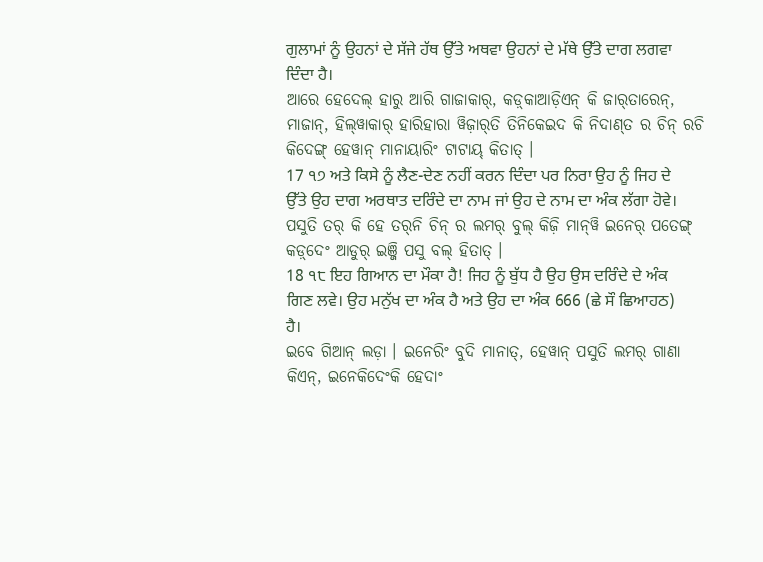ਗੁਲਾਮਾਂ ਨੂੰ ਉਹਨਾਂ ਦੇ ਸੱਜੇ ਹੱਥ ਉੱਤੇ ਅਥਵਾ ਉਹਨਾਂ ਦੇ ਮੱਥੇ ਉੱਤੇ ਦਾਗ ਲਗਵਾ ਦਿੰਦਾ ਹੈ।
ଆରେ ହେଦେଲ୍‌ ହାରୁ ଆରି ଗାଜାକାର୍‌, କଡ଼୍‌କାଆଡ଼ିଏନ୍‌ କି ଜାର୍‌ତାରେନ୍‌, ମାଜାନ୍‌, ହିଲ୍‌ୱାକାର୍‌ ହାରିହାରା ୱିଜ଼ାର୍‌ତି ତିନିକେଇଦ କି ନିଦାଣ୍‌ତ ର ଚିନ୍‌ ରଚି କିଦେଙ୍ଗ୍‌ ହେୱାନ୍‌ ମାନାୟାରିଂ ଟାଟାୟ୍‌ କିତାତ୍‌ ।
17 ੧੭ ਅਤੇ ਕਿਸੇ ਨੂੰ ਲੈਣ-ਦੇਣ ਨਹੀਂ ਕਰਨ ਦਿੰਦਾ ਪਰ ਨਿਰਾ ਉਹ ਨੂੰ ਜਿਹ ਦੇ ਉੱਤੇ ਉਹ ਦਾਗ ਅਰਥਾਤ ਦਰਿੰਦੇ ਦਾ ਨਾਮ ਜਾਂ ਉਹ ਦੇ ਨਾਮ ਦਾ ਅੰਕ ਲੱਗਾ ਹੋਵੇ।
ପସୁତି ତର୍‌ କି ହେ ତର୍‌ନି ଚିନ୍‌ ର ଲମର୍‌ ବୁଲ୍‌ କିଜ଼ି ମାନ୍‌ୱି ଇନେର୍‌ ପତେଙ୍ଗ୍‌ କଡ଼୍‌ଦେଂ ଆଡୁର୍‌ ଇଞ୍ଜି ପସୁ ବଲ୍‌ ହିତାତ୍‌ ।
18 ੧੮ ਇਹ ਗਿਆਨ ਦਾ ਮੌਕਾ ਹੈ! ਜਿਹ ਨੂੰ ਬੁੱਧ ਹੈ ਉਹ ਉਸ ਦਰਿੰਦੇ ਦੇ ਅੰਕ ਗਿਣ ਲਵੇ। ਉਹ ਮਨੁੱਖ ਦਾ ਅੰਕ ਹੈ ਅਤੇ ਉਹ ਦਾ ਅੰਕ 666 (ਛੇ ਸੌ ਛਿਆਹਠ) ਹੈ।
ଇବେ ଗିଆନ୍‌ ଲଡ଼ା । ଇନେରିଂ ବୁଦି ମାନାତ୍‌, ହେୱାନ୍‌ ପସୁତି ଲମର୍‌ ଗାଣା କିଏନ୍‌, ଇନେକିଦେଂକି ହେଦାଂ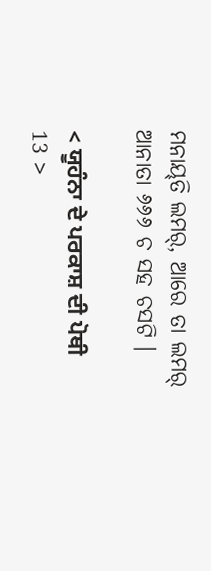ମନାୟ୍‌ତି ଲମର୍‌, ଆରେ ତା ଲମର୍‌ ଆନାତା ୬୬୬ ଚ ସହ ଚସଟି ।

< ਯੂਹੰਨਾ ਦੇ ਪਰਕਾਸ਼ ਦੀ ਪੋਥੀ 13 >